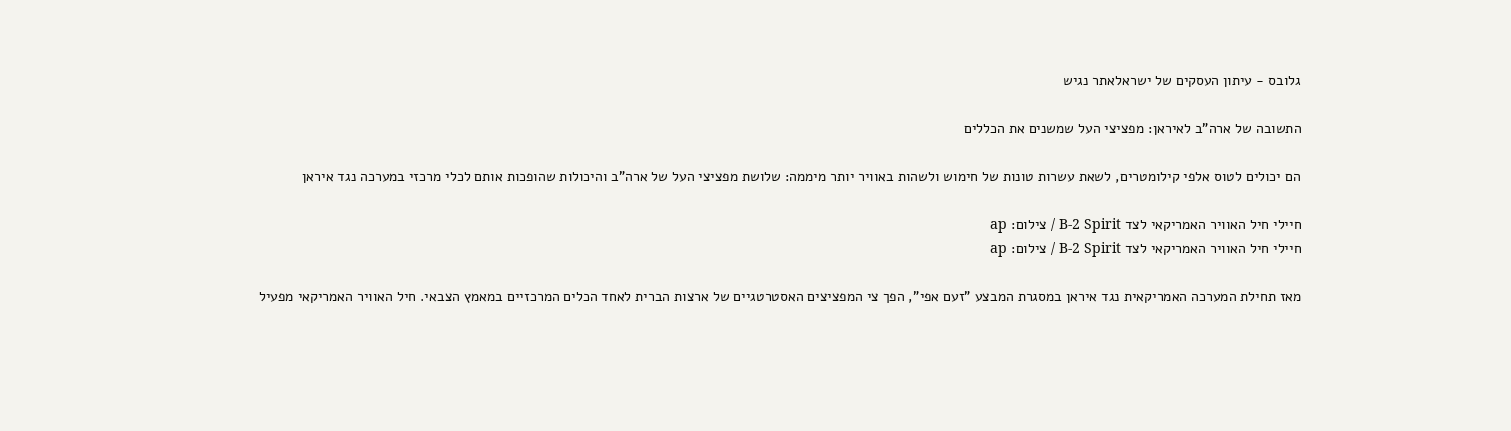גלובס - עיתון העסקים של ישראלאתר נגיש

התשובה של ארה"ב לאיראן: מפציצי העל שמשנים את הכללים

הם יכולים לטוס אלפי קילומטרים, לשאת עשרות טונות של חימוש ולשהות באוויר יותר מיממה: שלושת מפציצי העל של ארה"ב והיכולות שהופכות אותם לכלי מרכזי במערכה נגד איראן

חיילי חיל האוויר האמריקאי לצד B-2 Spirit / צילום: ap
חיילי חיל האוויר האמריקאי לצד B-2 Spirit / צילום: ap

מאז תחילת המערכה האמריקאית נגד איראן במסגרת המבצע "זעם אפי", הפך צי המפציצים האסטרטגיים של ארצות הברית לאחד הכלים המרכזיים במאמץ הצבאי. חיל האוויר האמריקאי מפעיל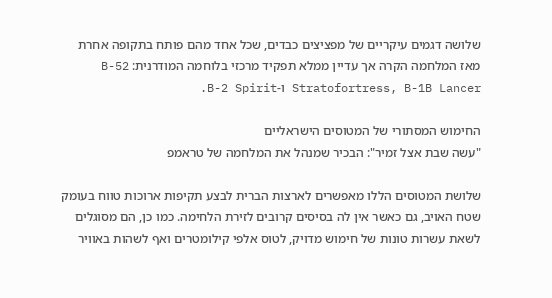שלושה דגמים עיקריים של מפציצים כבדים, שכל אחד מהם פותח בתקופה אחרת מאז המלחמה הקרה אך עדיין ממלא תפקיד מרכזי בלוחמה המודרנית: B-52 Stratofortress, B-1B Lancer ו-B-2 Spirit.

החימוש המסתורי של המטוסים הישראליים
"עשה שבת אצל זמיר": הבכיר שמנהל את המלחמה של טראמפ

שלושת המטוסים הללו מאפשרים לארצות הברית לבצע תקיפות ארוכות טווח בעומק שטח האויב, גם כאשר אין לה בסיסים קרובים לזירת הלחימה. כמו כן, הם מסוגלים לשאת עשרות טונות של חימוש מדויק, לטוס אלפי קילומטרים ואף לשהות באוויר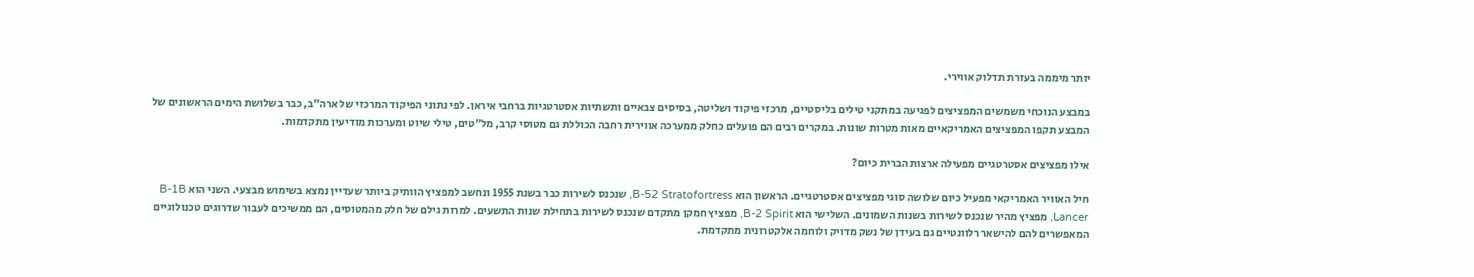יותר מיממה בעזרת תדלוק אווירי.

במבצע הנוכחי משמשים המפציצים לפגיעה במתקני טילים בליסטיים, מרכזי פיקוד ושליטה, בסיסים צבאיים ותשתיות אסטרטגיות ברחבי איראן. לפי נתוני הפיקוד המרכזי של ארה״ב, כבר בשלושת הימים הראשונים של המבצע תקפו המפציצים האמריקאיים מאות מטרות שונות. במקרים רבים הם פועלים כחלק ממערכה אווירית רחבה הכוללת גם מטוסי קרב, מל״טים, טילי שיוט ומערכות מודיעין מתקדמות.

אילו מפציצים אסטרטגיים מפעילה ארצות הברית כיום?

חיל האוויר האמריקאי מפעיל כיום שלושה סוגי מפציצים אסטרטגיים. הראשון הוא B-52 Stratofortress, שנכנס לשירות כבר בשנת 1955 ונחשב למפציץ הוותיק ביותר שעדיין נמצא בשימוש מבצעי. השני הוא B-1B Lancer, מפציץ מהיר שנכנס לשירות בשנות השמונים. השלישי הוא B-2 Spirit, מפציץ חמקן מתקדם שנכנס לשירות בתחילת שנות התשעים. למרות גילם של חלק מהמטוסים, הם ממשיכים לעבור שדרוגים טכנולוגיים המאפשרים להם להישאר רלוונטיים גם בעידן של נשק מדויק ולוחמה אלקטרונית מתקדמת.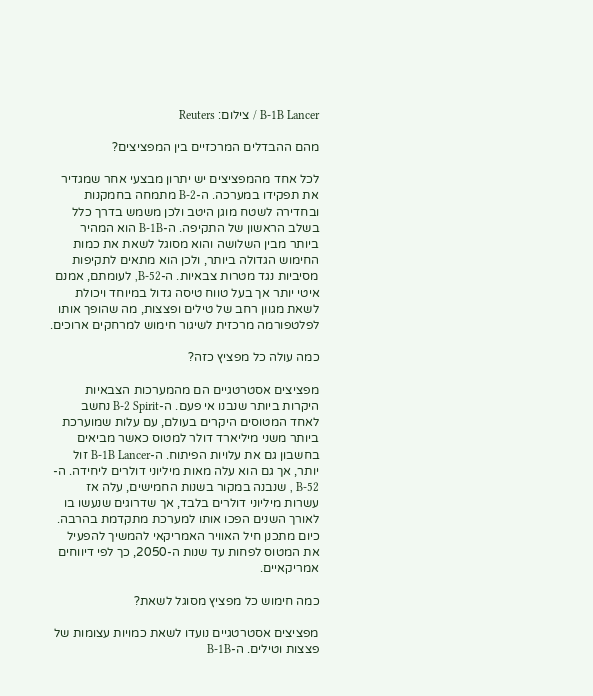B-1B Lancer / צילום: Reuters

מהם ההבדלים המרכזיים בין המפציצים?

לכל אחד מהמפציצים יש יתרון מבצעי אחר שמגדיר את תפקידו במערכה. ה-B-2 מתמחה בחמקנות ובחדירה לשטח מוגן היטב ולכן משמש בדרך כלל בשלב הראשון של התקיפה. ה-B-1B הוא המהיר ביותר מבין השלושה והוא מסוגל לשאת את כמות החימוש הגדולה ביותר, ולכן הוא מתאים לתקיפות מסיביות נגד מטרות צבאיות. ה-B-52, לעומתם, אמנם איטי יותר אך בעל טווח טיסה גדול במיוחד ויכולת לשאת מגוון רחב של טילים ופצצות, מה שהופך אותו לפלטפורמה מרכזית לשיגור חימוש למרחקים ארוכים.

כמה עולה כל מפציץ כזה?

מפציצים אסטרטגיים הם מהמערכות הצבאיות היקרות ביותר שנבנו אי פעם. ה-B-2 Spirit נחשב לאחד המטוסים היקרים בעולם, עם עלות שמוערכת ביותר משני מיליארד דולר למטוס כאשר מביאים בחשבון גם את עלויות הפיתוח. ה-B-1B Lancer זול יותר, אך גם הוא עלה מאות מיליוני דולרים ליחידה. ה- B-52 , שנבנה במקור בשנות החמישים, עלה אז עשרות מיליוני דולרים בלבד, אך שדרוגים שנעשו בו לאורך השנים הפכו אותו למערכת מתקדמת בהרבה. כיום מתכנן חיל האוויר האמריקאי להמשיך להפעיל את המטוס לפחות עד שנות ה-2050, כך לפי דיווחים אמריקאיים.

כמה חימוש כל מפציץ מסוגל לשאת?

מפציצים אסטרטגיים נועדו לשאת כמויות עצומות של פצצות וטילים. ה-B-1B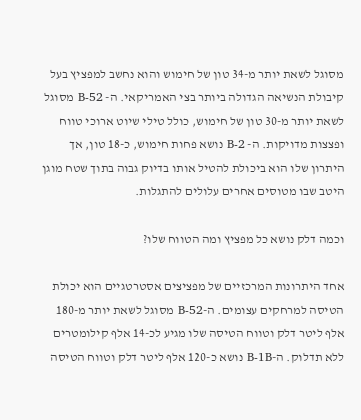מסוגל לשאת יותר מ-34 טון של חימוש והוא נחשב למפציץ בעל קיבולת הנשיאה הגדולה ביותר בצי האמריקאי. ה- B-52 מסוגל לשאת יותר מ-30 טון של חימוש, כולל טילי שיוט ארוכי טווח ופצצות מדויקות. ה- B-2 נושא פחות חימוש, כ-18 טון, אך היתרון שלו הוא ביכולת להטיל אותו בדיוק גבוה בתוך שטח מוגן היטב שבו מטוסים אחרים עלולים להתגלות.

וכמה דלק נושא כל מפציץ ומה הטווח שלו?

אחד היתרונות המרכזיים של מפציצים אסטרטגיים הוא יכולת הטיסה למרחקים עצומים. ה-B-52 מסוגל לשאת יותר מ-180 אלף ליטר דלק וטווח הטיסה שלו מגיע לכ-14 אלף קילומטרים ללא תדלוק. ה-B-1B נושא כ-120 אלף ליטר דלק וטווח הטיסה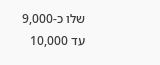שלו כ-9,000 עד 10,000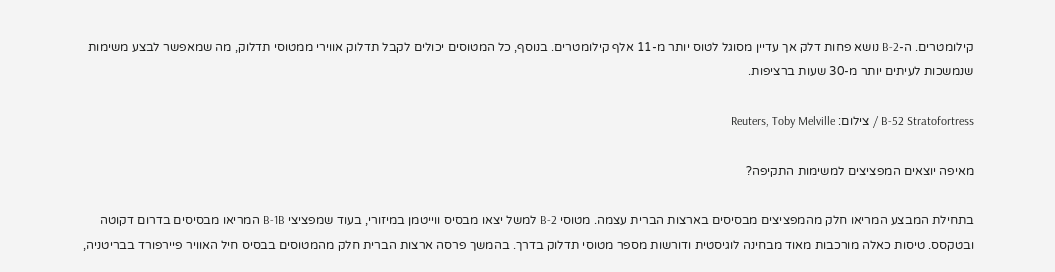קילומטרים. ה-B-2 נושא פחות דלק אך עדיין מסוגל לטוס יותר מ-11 אלף קילומטרים. בנוסף, כל המטוסים יכולים לקבל תדלוק אווירי ממטוסי תדלוק, מה שמאפשר לבצע משימות שנמשכות לעיתים יותר מ-30 שעות ברציפות.

B-52 Stratofortress / צילום: Reuters, Toby Melville

מאיפה יוצאים המפציצים למשימות התקיפה?

בתחילת המבצע המריאו חלק מהמפציצים מבסיסים בארצות הברית עצמה. מטוסי B-2 למשל יצאו מבסיס ווייטמן במיזורי, בעוד שמפציצי B-1B המריאו מבסיסים בדרום דקוטה ובטקסס. טיסות כאלה מורכבות מאוד מבחינה לוגיסטית ודורשות מספר מטוסי תדלוק בדרך. בהמשך פרסה ארצות הברית חלק מהמטוסים בבסיס חיל האוויר פיירפורד בבריטניה,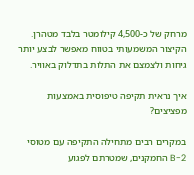מרחק של כ-4,500 קילומטר בלבד מטהרן. הקיצור המשמעותי בטווח מאפשר לבצע יותר גיחות ולצמצם את התלות בתדלוק באוויר.

איך נראית תקיפה טיפוסית באמצעות מפציצים?

במקרים רבים מתחילה התקיפה עם מטוסי B-2 החמקנים, שמטרתם לפגוע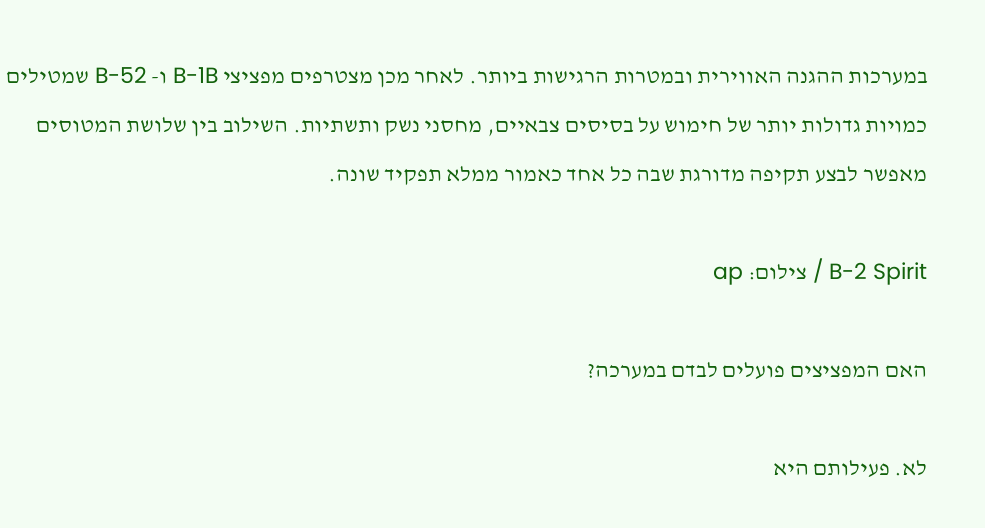במערכות ההגנה האווירית ובמטרות הרגישות ביותר. לאחר מכן מצטרפים מפציצי B-1B ו- B-52 שמטילים כמויות גדולות יותר של חימוש על בסיסים צבאיים, מחסני נשק ותשתיות. השילוב בין שלושת המטוסים מאפשר לבצע תקיפה מדורגת שבה כל אחד כאמור ממלא תפקיד שונה.

B-2 Spirit / צילום: ap

האם המפציצים פועלים לבדם במערכה?

לא. פעילותם היא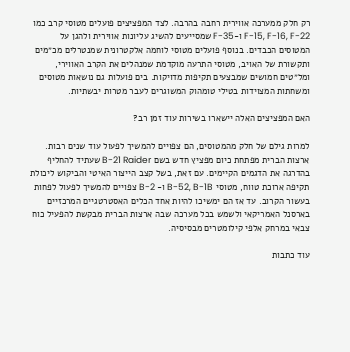רק חלק ממערכה אווירית רחבה בהרבה. לצד המפציצים פועלים מטוסי קרב כמו F-15, F-16, F-22 ו-F-35 שמסייעים להשיג עליונות אווירית ולהגן על המטוסים הכבדים. בנוסף פועלים מטוסי לוחמה אלקטרונית שמנטרלים מכ״מים ותקשורת של האויב, מטוסי התרעה מוקדמת שמנהלים את הקרב האווירי, ומל״טים חמושים שמבצעים תקיפות מדויקות. בים פועלות גם נושאות מטוסים ומשחתות המצוידות בטילי טומהוק המשוגרים לעבר מטרות יבשתיות.

האם המפציצים האלה יישארו בשירות עוד זמן רב?

למרות גילם של חלק מהמטוסים, הם צפויים להמשיך לפעול עוד שנים רבות. ארצות הברית מפתחת כיום מפציץ חדש בשם B-21 Raider שעתיד להחליף בהדרגה את הדגמים הקיימים. עם זאת, בשל קצב הייצור האיטי והביקוש ליכולת תקיפה ארוכת טווח, מטוסי B-52, B-1B ו- B-2 צפויים להמשיך לפעול לפחות בעשור הקרוב. עד אז הם ימשיכו להיות אחד הכלים האסטרטגיים המרכזיים בארסנל האמריקאי ולשמש בכל מערכה שבה ארצות הברית מבקשת להפעיל כוח צבאי במרחק אלפי קילומטרים מבסיסיה.

עוד כתבות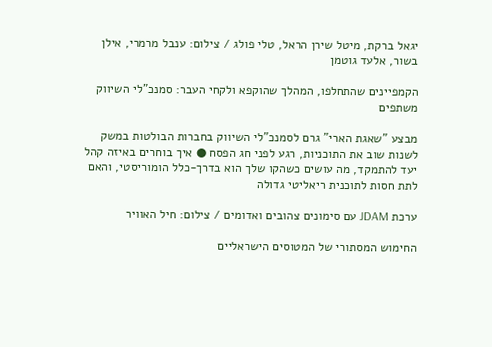יגאל ברקת, מיטל שירן הראל, טלי פולג / צילום: ענבל מרמרי, אילן בשור, אלעד גוטמן

הקמפיינים שהתחלפו, המהלך שהוקפא ולקחי העבר: סמנכ"לי השיווק משתפים

מבצע "שאגת הארי" גרם לסמנכ"לי השיווק בחברות הבולטות במשק לשנות שוב את התוכניות, רגע לפני חג הפסח ● איך בוחרים באיזה קהל יעד להתמקד, מה עושים כשהקו שלך הוא בדרך-כלל הומוריסטי, והאם לתת חסות לתוכנית ריאליטי גדולה

ערכת JDAM עם סימונים צהובים ואדומים / צילום: חיל האוויר

החימוש המסתורי של המטוסים הישראליים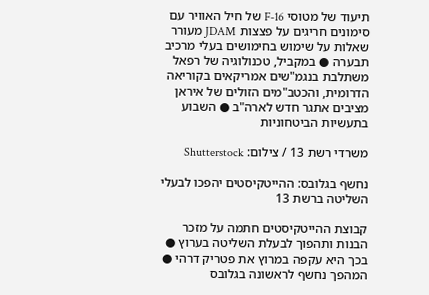תיעוד של מטוסי F-16 של חיל האוויר עם סימונים חריגים על פצצות JDAM מעורר שאלות על שימוש בחימושים בעלי מרכיב תבערה ● במקביל, טכנולוגיה של רפאל משתלבת בנגמ"שים אמריקאים בקוריאה הדרומית, והכטב"מים הזולים של איראן מציבים אתגר חדש לארה"ב ● השבוע בתעשיות הביטחוניות

משרדי רשת 13 / צילום: Shutterstock

נחשף בגלובס: ההייטקיסטים יהפכו לבעלי השליטה ברשת 13

קבוצת ההייטקיסטים חתמה על מזכר הבנות ותהפוך לבעלת השליטה בערוץ ● בכך היא עקפה במרוץ את פטריק דרהי ● המהפך נחשף לראשונה בגלובס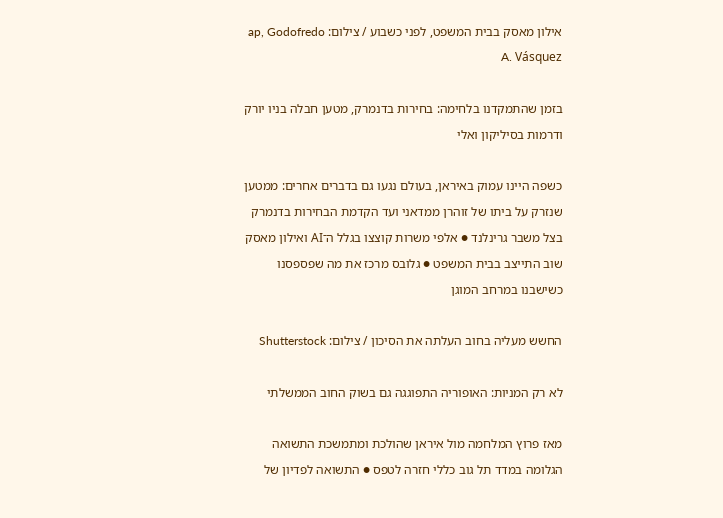אילון מאסק בבית המשפט, לפני כשבוע / צילום: ap, Godofredo A. Vásquez

בזמן שהתמקדנו בלחימה: בחירות בדנמרק, מטען חבלה בניו יורק ודרמות בסיליקון ואלי

כשפה היינו עמוק באיראן, בעולם נגעו גם בדברים אחרים: ממטען שנזרק על ביתו של זוהרן ממדאני ועד הקדמת הבחירות בדנמרק בצל משבר גרינלנד ● אלפי משרות קוצצו בגלל ה־AI ואילון מאסק שוב התייצב בבית המשפט ● גלובס מרכז את מה שפספסנו כשישבנו במרחב המוגן

החשש מעליה בחוב העלתה את הסיכון / צילום: Shutterstock

לא רק המניות: האופוריה התפוגגה גם בשוק החוב הממשלתי

מאז פרוץ המלחמה מול איראן שהולכת ומתמשכת התשואה הגלומה במדד תל גוב כללי חזרה לטפס ● התשואה לפדיון של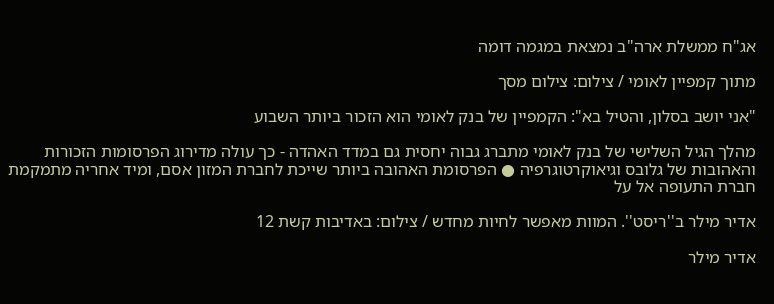אג"ח ממשלת ארה"ב נמצאת במגמה דומה

מתוך קמפיין לאומי / צילום: צילום מסך

"אני יושב בסלון, והטיל בא": הקמפיין של בנק לאומי הוא הזכור ביותר השבוע

מהלך הגיל השלישי של בנק לאומי מתברג גבוה יחסית גם במדד האהדה - כך עולה מדירוג הפרסומות הזכורות והאהובות של גלובס וגיאוקרטוגרפיה ● הפרסומת האהובה ביותר שייכת לחברת המזון אסם, ומיד אחריה מתמקמת חברת התעופה אל על

אדיר מילר ב''ריסט''. המוות מאפשר לחיות מחדש / צילום: באדיבות קשת 12

אדיר מילר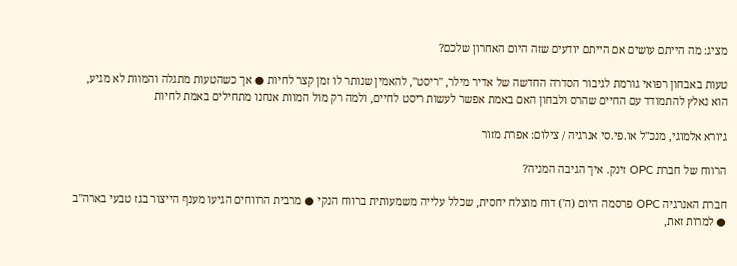מציג: מה הייתם עושים אם הייתם יודעים שזה היום האחרון שלכם?

טעות באבחון רפואי גורמת לגיבור הסדרה החדשה של אדיר מילר, "ריסט", להאמין שנותר לו זמן קצר לחיות ● אך כשהטעות מתגלה והמוות לא מגיע, הוא נאלץ להתמודד עם החיים שהרס ולבחון האם באמת אפשר לעשות ריסט לחיים, ולמה רק מול המוות אנחנו מתחילים באמת לחיות

גיורא אלמוגי, מנכ''ל או.פי.סי אנרגיה / צילום: אפרת מזור

הרווח של חברת OPC זינק. איך הגיבה המניה?

חברת האנרגיה OPC פרסמה היום (ה') דוח מוצלח יחסית, שכלל עלייה משמעותית ברווח הנקי ● מרבית הרווחים הגיעו מענף הייצור בגז טבעי בארה"ב ● למרות זאת,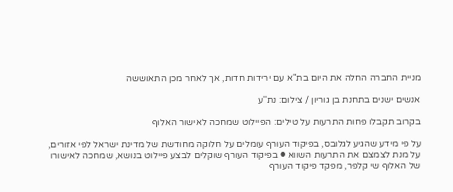מניית החברה החלה את היום בת"א עם ירידות חדות, אך לאחר מכן התאוששה

אנשים ישנים בתחנת בן גוריון / צילום: נת''ע

בקרוב תקבלו פחות התרעות על טילים: הפיילוט שמחכה לאישור האלוף

על פי מידע שהגיע לגלובס, בפיקוד העורף עומלים על חלוקה מחודשת של מדינת ישראל לפי אזורים, על מנת לצמצם את התרעות השווא ● בפיקוד העורף שוקלים לבצע פיילוט בנושא, שמחכה לאישורו של האלוף שי קלפר, מפקד פיקוד העורף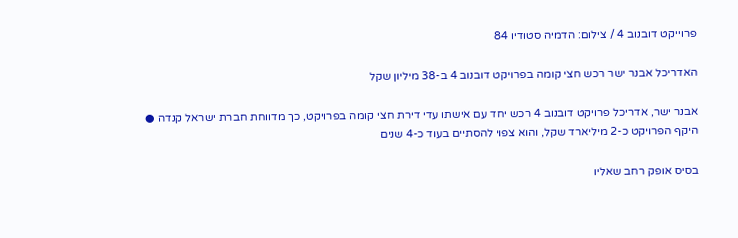פרוייקט דובנוב 4 / צילום: הדמיה סטודיו 84

האדריכל אבנר ישר רכש חצי קומה בפרויקט דובנוב 4 ב-38 מיליון שקל

אבנר ישר, אדריכל פרויקט דובנוב 4 רכש יחד עם אישתו עדי דירת חצי קומה בפרויקט, כך מדווחת חברת ישראל קנדה ● היקף הפרויקט כ-2 מיליארד שקל, והוא צפוי להסתיים בעוד כ-4 שנים

בסיס אופק רחב שאליו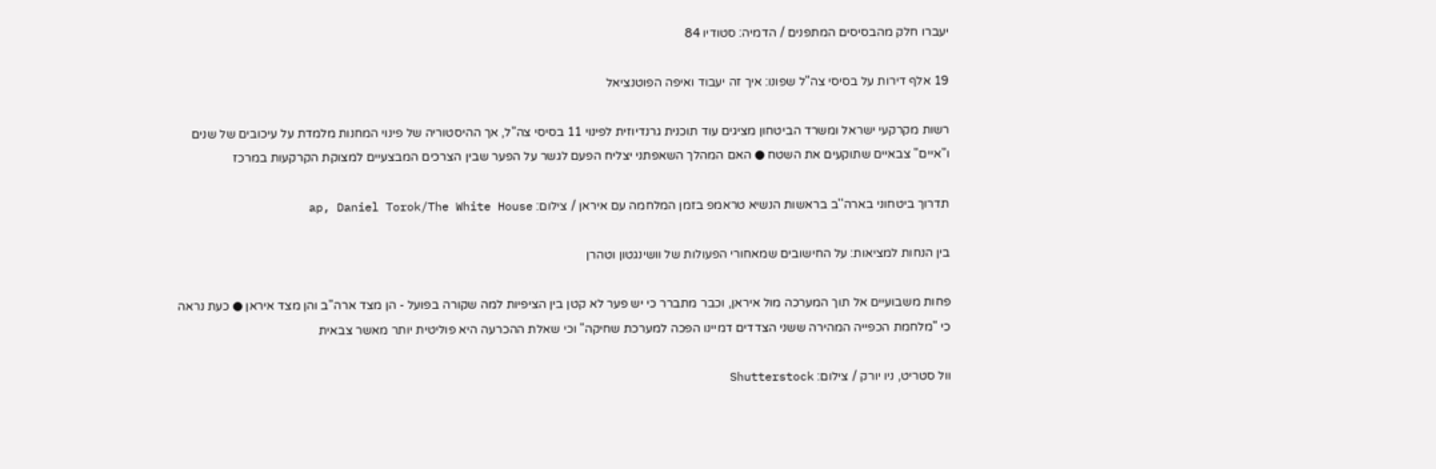יעברו חלק מהבסיסים המתפנים / הדמיה: סטודיו 84

19 אלף דירות על בסיסי צה"ל שפונו: איך זה יעבוד ואיפה הפוטנציאל

רשות מקרקעי ישראל ומשרד הביטחון מציגים עוד תוכנית גרנדיוזית לפינוי 11 בסיסי צה"ל, אך ההיסטוריה של פינוי המחנות מלמדת על עיכובים של שנים ו"איים" צבאיים שתוקעים את השטח ● האם המהלך השאפתני יצליח הפעם לגשר על הפער שבין הצרכים המבצעיים למצוקת הקרקעות במרכז

תדרוך ביטחוני בארה''ב בראשות הנשיא טראמפ בזמן המלחמה עם איראן / צילום: ap, Daniel Torok/The White House

בין הנחות למציאות: על החישובים שמאחורי הפעולות של וושינגטון וטהרן

פחות משבועיים אל תוך המערכה מול איראן, וכבר מתברר כי יש פער לא קטן בין הציפיות למה שקורה בפועל - הן מצד ארה"ב והן מצד איראן ● כעת נראה כי "מלחמת הכפייה המהירה ששני הצדדים דמיינו הפכה למערכת שחיקה" וכי שאלת ההכרעה היא פוליטית יותר מאשר צבאית

וול סטריט, ניו יורק / צילום: Shutterstock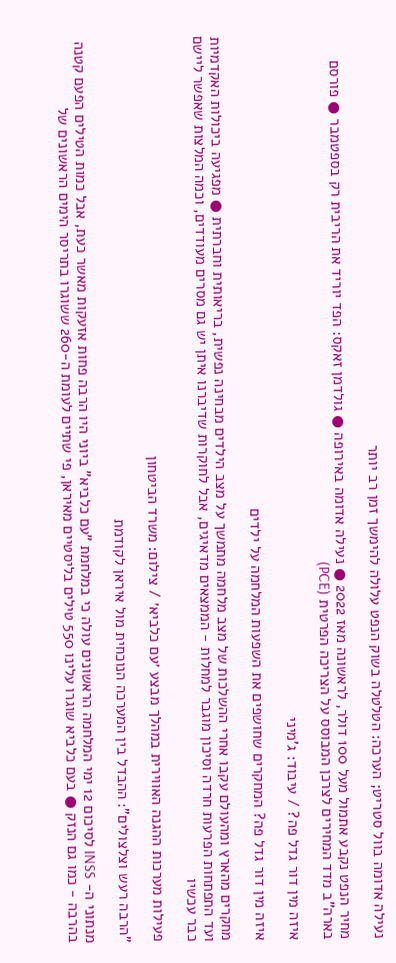נעילה אדומה בוול סטריט; הערכה: הטלטלה בשוק הנפט עלולה להימשך זמן רב יותר

מחיר הנפט נקבע אתמול מעל 100 דולר, לראשונה מאז 2022 ● נעילה אדומה באירופה ● גולדמן זאקס: הפד יוריד את הריבית רק בספטמבר ● פורסם בארה"ב מדד המחירים לצרכן המבוסס על הצריכה הפרטית (PCE)

איזה מין דור גדל פה? / עיבוד: ג'מיני

איזה מין דור גדל פה? המחקרים שחושפים את השפעות המלחמה על ילדים

מחקרים מהארץ ומהעולם עקבו אחרי ההשלכות של מצב מלחמה מתמשך על מצב הילדים מבחינה נפשית, בריאותית וחברתית ● מפגיעה ביכולות האקדמיות ועד התפתחות הפרעות חרדה וסיכון מוגבר למחלות - הממצאים מדאיגים, אבל לחוקרות שדיברנו איתן יש גם מסרים מעודדים, וכמה המלצות שאפשר ליישם כבר עכשיו

פעילות מערכות ההגנה האווירית במהלך מבצע ׳עם כלביא׳ / צילום: משרד הביטחון

"הרבה רעש וצלצולים": ההבדל בין המערכה הנוכחית מול איראן לקודמת

מנתוני ה- INSS לסיכום 12 ימי המלחמה הראשונים עולה כי במלחמת "עם כלביא" ביוני היו הרבה פחות אזעקות מאשר כעת, אבל כמות הטילים הפעם קטנה בהרבה - כמו גם הנזק ● בעם כלביא שוגרו עלינו 550 טילים בליסטיים מאיראן, פי שתיים לעומת ה-260 ששוגרו בתריסר הימים הראשונים של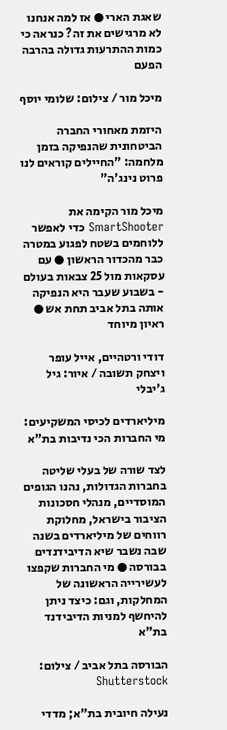שאגת הארי ● אז למה אנחנו לא מרגישים את זה? כנראה כי כמות ההתרעות גדולה בהרבה הפעם

מיכל מור / צילום: שלומי יוסף

היזמת מאחורי החברה הביטחונית שהנפיקה בזמן מלחמה: "החיילים קוראים לנו פרוט נינג'ה"

מיכל מור הקימה את SmartShooter כדי לאפשר ללוחמים בשטח לפגוע במטרה כבר מהכדור הראשון ● עם עסקאות מול 25 צבאות בעולם - בשבוע שעבר היא הנפיקה אותה בתל אביב תחת אש ● ראיון מיוחד

דודי ורטהיים, אייל עופר ויצחק תשובה / איור: גיל ג'יבלי

מיליארדים לכיסי המשקיעים: מי החברות הכי נדיבות בת"א

לצד שורה של בעלי שליטה בחברות הגדולות, נהנו הגופים המוסדיים, מנהלי חסכונות הציבור בישראל, מחלוקת רווחים של מיליארדים בשנה שבה נשבר שיא הדיבידנדים בבורסה ● מי החברות שקפצו לעשירייה הראשונה של המחלקות, וגם: כיצד ניתן להיחשף למניות הדיבידנד בת"א

הבורסה בתל אביב / צילום: Shutterstock

נעילה חיובית בת"א; מדדי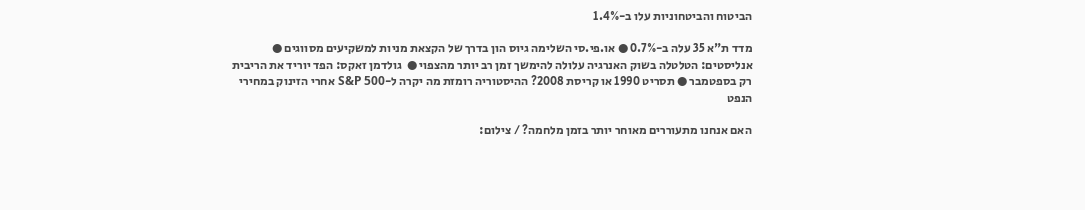הביטוח והביטחוניות עלו ב-1.4%

מדד ת"א 35 עלה ב-0.7% ● או.פי.סי השלימה גיוס הון בדרך של הקצאת מניות למשקיעים מסווגים ● אנליסטים: הטלטלה בשוק האנרגיה עלולה להימשך זמן רב יותר מהצפוי ●  גולדמן זאקס: הפד יוריד את הריבית רק בספטמבר ● תסריט 1990 או קריסת 2008? ההיסטוריה רומזת מה יקרה ל-S&P 500 אחרי הזינוק במחירי הנפט

האם אנחנו מתעוררים מאוחר יותר בזמן מלחמה? / צילום: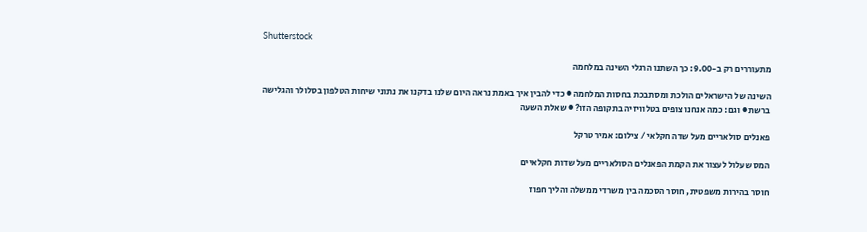Shutterstock

מתעוררים רק ב-9.00: כך השתנו הרגלי השינה במלחמה

השינה של הישראלים הולכת ומסתבכת בחסות המלחמה ● כדי להבין איך באמת נראה היום שלנו בדקנו את נתוני שיחות הטלפון בסלולר והגלישה ברשת ● וגם: כמה אנחנו צופים בטלוויזיה בתקופה הזו? ● שאלת השעה

פאנלים סולאריים מעל שדה חקלאי / צילום: אמיר טרקל

המס שעלול לעצור את הקמת הפאנלים הסולאריים מעל שדות חקלאיים

חוסר בהירות משפטית, חוסר הסכמה בין משרדי ממשלה והליך חפוז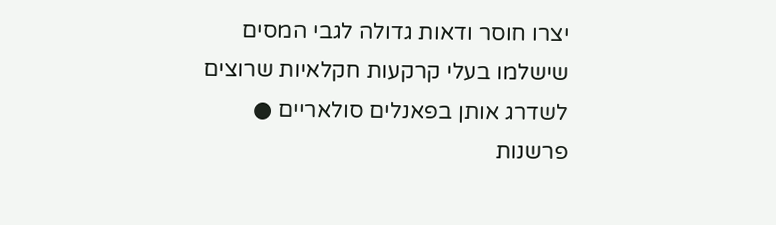יצרו חוסר ודאות גדולה לגבי המסים שישלמו בעלי קרקעות חקלאיות שרוצים לשדרג אותן בפאנלים סולאריים ● פרשנות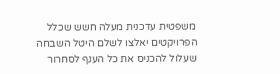משפטית עדכנית מעלה חשש שכלל הפרויקטים יאלצו לשלם היטל השבחה שעלול להכניס את כל הענף לסחרור